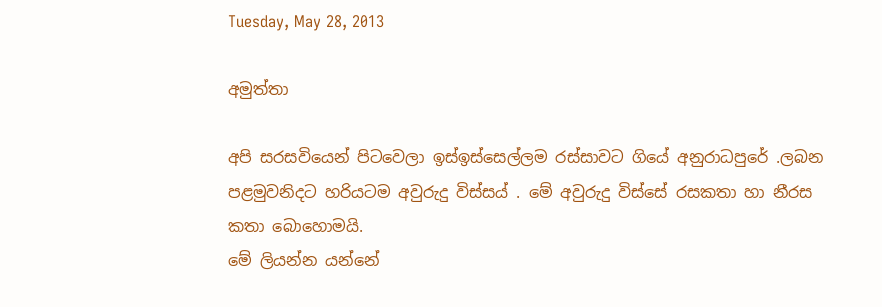Tuesday, May 28, 2013

අමුත්තා

අපි සරසවියෙන් පිටවෙලා ඉස්ඉස්සෙල්ලම රස්සාවට ගියේ අනුරාධපුරේ .ලබන පළමුවනිදට හරියටම අවුරුදු විස්සය් . මේ අවුරුදු විස්සේ රසකතා හා නීරස කතා බොහොමයි.
මේ ලියන්න යන්නේ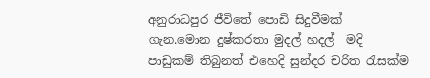අනුරාධපුර ජීවිතේ පොඩි සිදුවීමක් ගැන.මොන දුෂ්කරතා මුදල් හදල්  මදි පාඩුකම් තිබුනත් එහෙදි සුන්දර චරිත රැසක්ම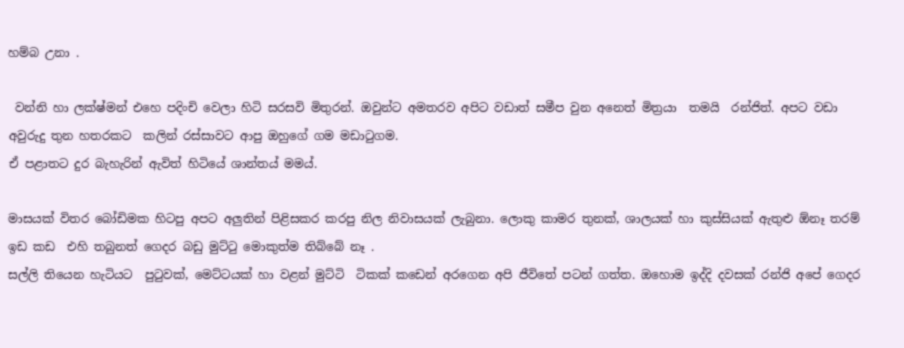හම්බ උනා .

 වන්නි හා ලක්ෂ්මන් එහෙ පදිංචි වෙලා හිටි සරසවි මිතුරන්. ඔවුන්ට අමතරව අපිට වඩාත් සමීප වුන අනෙත් මිත්‍රයා  තමයි  රන්ජිත්. අපට වඩා  අවුරුදු තුන හතරකට  කලින් රස්සාවට ආපු ඔහුගේ ගම මඩාටුගම.
ඒ පළාතට දුර බැහැරින් ඇවිත් හිටියේ ශාන්තය් මමය්.

මාසයක් විතර බෝඩිමක හිටපු අපට අලුතින් පිළිසකර කරපු නිල නිවාසයක් ලැබුනා. ලොකු කාමර තුනක්, ශාලයක් හා කුස්සියක් ඇතුළු ඕනෑ තරම්  ඉඩ කඩ  එහි තබුනත් ගෙදර බඩු මුට්ටු මොකුත්ම තිබ්බේ නෑ .
සල්ලි තියෙන හැටියට  පුටුවක්, මෙට්ටයක් හා වළන් මුට්ටි  ටිකක් කඩෙන් අරගෙන අපි ජීවිතේ පටන් ගත්ත. ඔහොම ඉද්දි දවසක් රන්ජි අපේ ගෙදර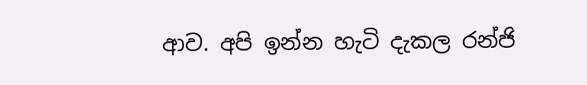ආව. අපි ඉන්න හැටි දැකල රන්ජි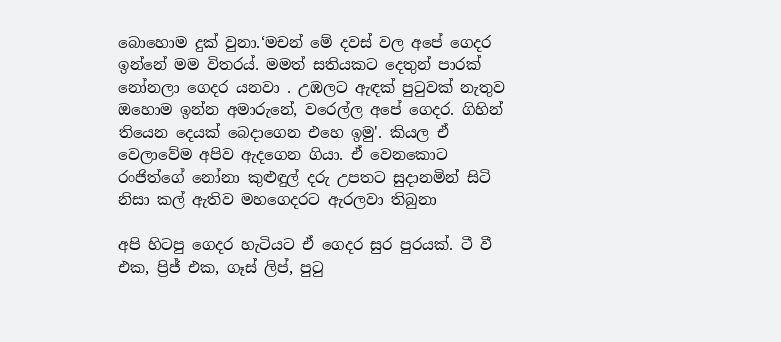බොහොම දුක් වුනා.‘මචන් මේ දවස් වල අපේ ගෙදර ඉන්නේ මම විතරය්. මමත් සතියකට දෙතුන් පාරක් නෝනලා ගෙදර යනවා . උඹලට ඇඳක් පුටුවක් නැතුව ඔහොම ඉන්න අමාරුනේ, වරෙල්ල අපේ ගෙදර. ගිහින් තියෙන දෙයක් බෙදාගෙන එහෙ ඉමු'. කියල ඒ වෙලාවේම අපිව ඇදගෙන ගියා. ඒ වෙනකොට රංජිත්ගේ නෝනා කුළුඳුල් දරු උපතට සුදානමින් සිටි නිසා කල් ඇතිව මහගෙදරට ඇරලවා තිබුනා

අපි හිටපු ගෙදර හැටියට ඒ ගෙදර සුර පුරයක්. ටී වී එක, ප්‍රිජ් එක, ගෑස් ලිප්, පුටු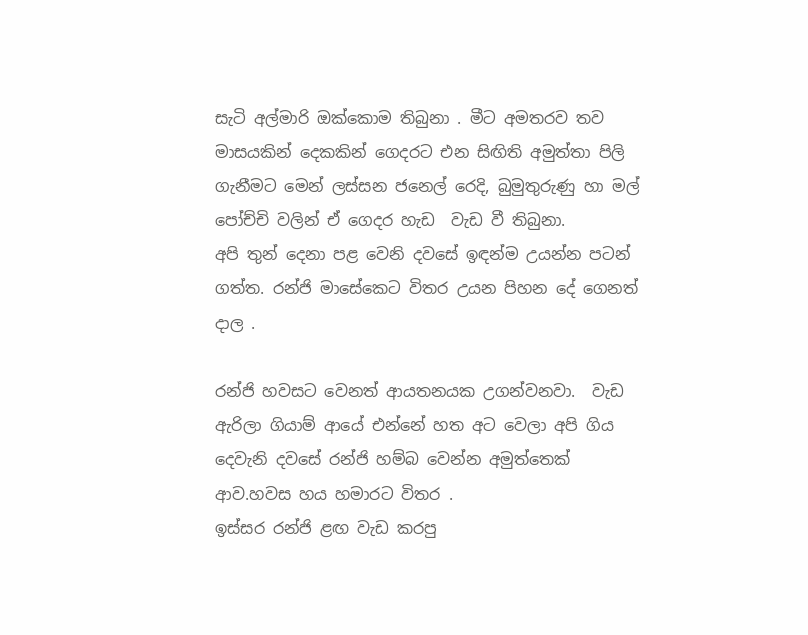සැටි අල්මාරි ඔක්කොම තිබුනා . මීට අමතරව තව මාසයකින් දෙකකින් ගෙදරට එන සිඟිති අමුත්තා පිලි ගැනීමට මෙන් ලස්සන ජනෙල් රෙදි, බුමුතුරුණු හා මල් පෝච්චි වලින් ඒ ගෙදර හැඩ  වැඩ වී තිබුනා.
අපි තුන් දෙනා පළ වෙනි දවසේ ඉඳන්ම උයන්න පටන් ගත්ත. රන්ජි මාසේකෙට විතර උයන පිහන දේ ගෙනත් දාල .

රන්ජි හවසට වෙනත් ආයතනයක උගන්වනවා.  වැඩ ඇරිලා ගියාම් ආයේ එන්නේ හත අට වෙලා අපි ගිය දෙවැනි දවසේ රන්ජි හම්බ වෙන්න අමුත්තෙක් ආව.හවස හය හමාරට විතර .
ඉස්සර රන්ජි ළඟ වැඩ කරපු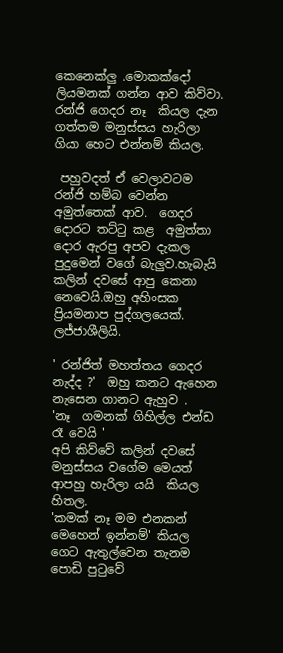කෙනෙක්ලු .මොකක්දෝ ලියමනක් ගන්න ආව කිව්වා. රන්ජි ගෙදර නෑ  කියල දැන ගත්තම මනුස්සය හැරිලා ගියා හෙට එන්නම් කියල.

 පහුවදත් ඒ වෙලාවටම රන්ජි හම්බ වෙන්න අමුත්තෙක් ආව.  ගෙදර දොරට තට්ටු කළ  අමුත්තා දොර ඇරපු අපව දැකල පුදුමෙන් වගේ බැලුව.හැබැයි  කලින් දවසේ ආපු කෙනා නෙවෙයි.ඔහු අහිංසක ප්‍රියමනාප පුද්ගලයෙක්. ලජ්ජාශීලියි.

' රන්ජිත් මහත්තය ගෙදර නැද්ද ?'  ඔහු කනට ඇහෙන නැසෙන ගානට ඇහුව .
'නෑ  ගමනක් ගිහිල්ල එන්ඩ රෑ වෙයි '
අපි කිව්වේ කලින් දවසේ මනුස්සය වගේම මෙයත්  ආපහු හැරිලා යයි  කියල හිතල.
'කමක් නෑ මම එනකන් මෙහෙන් ඉන්නම්' කියල ගෙට ඇතුල්වෙන තැනම පොඩි පුටුවේ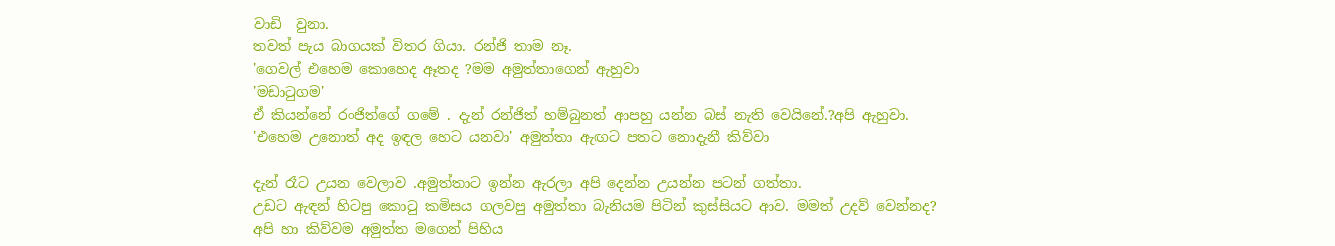වාඩි  වුනා.
තවත් පැය බාගයක් විතර ගියා. රන්ජි තාම නෑ.
'ගෙවල් එහෙම කොහෙද ඈතද ?මම අමුත්තාගෙන් ඇහුවා
'මඩාටුගම'
ඒ කියන්නේ රංජිත්ගේ ගමේ . දැන් රන්ජිත් හම්බුනත් ආපහු යන්න බස් නැති වෙයිනේ.?අපි ඇහුවා.
'එහෙම උනොත් අද ඉඳල හෙට යනවා' අමුත්තා ඇඟට පතට නොදැනී කිව්වා

දැන් රෑට උයන වෙලාව .අමුත්තාට ඉන්න ඇරලා අපි දෙන්න උයන්න පටන් ගත්තා.
උඩට ඇඳන් හිටපු කොටු කමිසය ගලවපු අමුත්තා බැනියම පිටින් කුස්සියට ආව. මමත් උදව් වෙන්නද?
අපි හා කිව්වම අමුත්ත මගෙන් පිහිය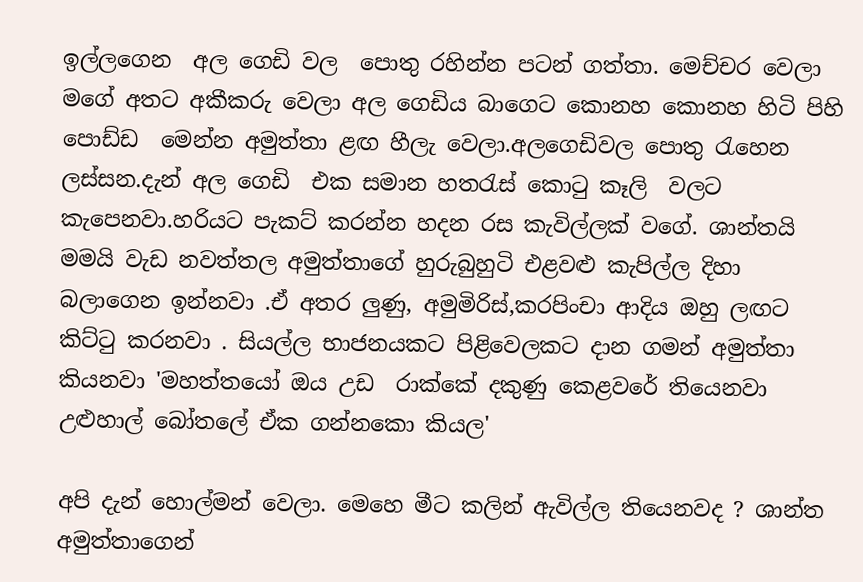ඉල්ලගෙන  අල ගෙඩි වල  පොතු රහින්න පටන් ගත්තා. මෙච්චර වෙලා මගේ අතට අකීකරු වෙලා අල ගෙඩිය බාගෙට කොනහ කොනහ හිටි පිහි පොඩ්ඩ  මෙන්න අමුත්තා ළඟ හීලැ වෙලා.අලගෙඩිවල පොතු රැහෙන ලස්සන.දැන් අල ගෙඩි  එක සමාන හතරැස් කොටු කෑලි  වලට කැපෙනවා.හරියට පැකට් කරන්න හදන රස කැවිල්ලක් වගේ. ශාන්තයි  මමයි වැඩ නවත්තල අමුත්තාගේ හුරුබුහුටි එළවළු කැපිල්ල දිහා බලාගෙන ඉන්නවා .ඒ අතර ලුණු, අමුමිරිස්,කරපිංචා ආදිය ඔහු ලඟට කිට්ටු කරනවා . සියල්ල භාජනයකට පිළිවෙලකට දාන ගමන් අමුත්තා කියනවා 'මහත්තයෝ ඔය උඩ  රාක්කේ දකුණු කෙළවරේ තියෙනවා උළුහාල් බෝතලේ ඒක ගන්නකො කියල'

අපි දැන් හොල්මන් වෙලා. මෙහෙ මීට කලින් ඇවිල්ල තියෙනවද ? ශාන්ත අමුත්තාගෙන්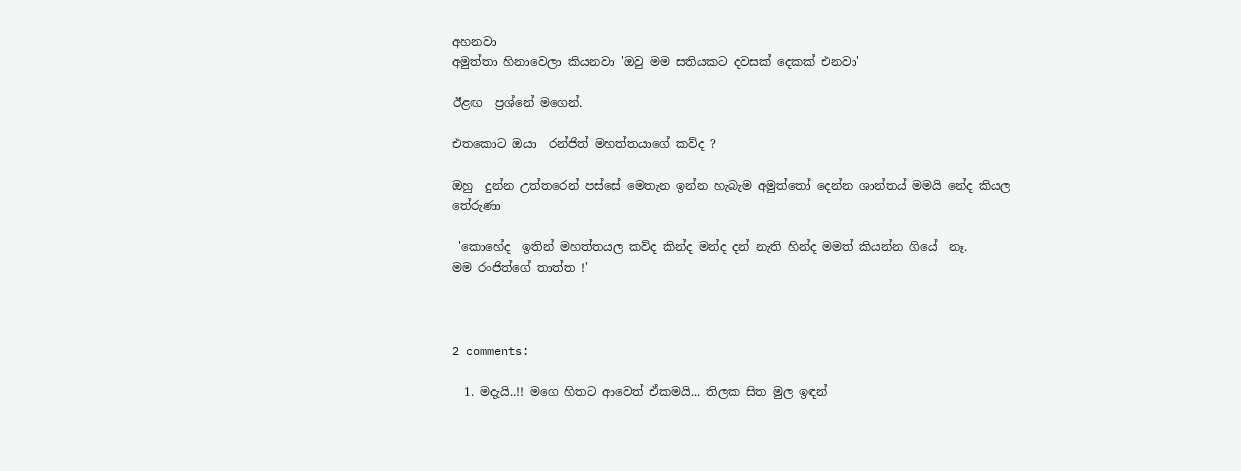අහනවා
අමුත්තා හිනාවෙලා කියනවා 'ඔවු මම සතියකට දවසක් දෙකක් එනවා'

ඊළඟ  ප්‍රශ්නේ මගෙන්.

එතකොට ඔයා  රන්ජිත් මහත්තයාගේ කව්ද ?

ඔහු  දුන්න උත්තරෙන් පස්සේ මෙතැන ඉන්න හැබැම අමුත්තෝ දෙන්න ශාන්තය් මමයි නේද කියල තේරුණා

 'කොහේද  ඉතින් මහත්තයල කව්ද කින්ද මන්ද දන් නැති හින්ද මමත් කියන්න ගියේ  නෑ.
මම රංජිත්ගේ තාත්ත !'



2 comments:

  1. මදැයි..!! මගෙ හිතට ආවෙත් ඒකමයි... තිලක සිත මුල ඉඳන්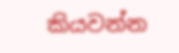කියවන්න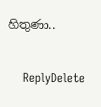හිතුණා..

    ReplyDelete